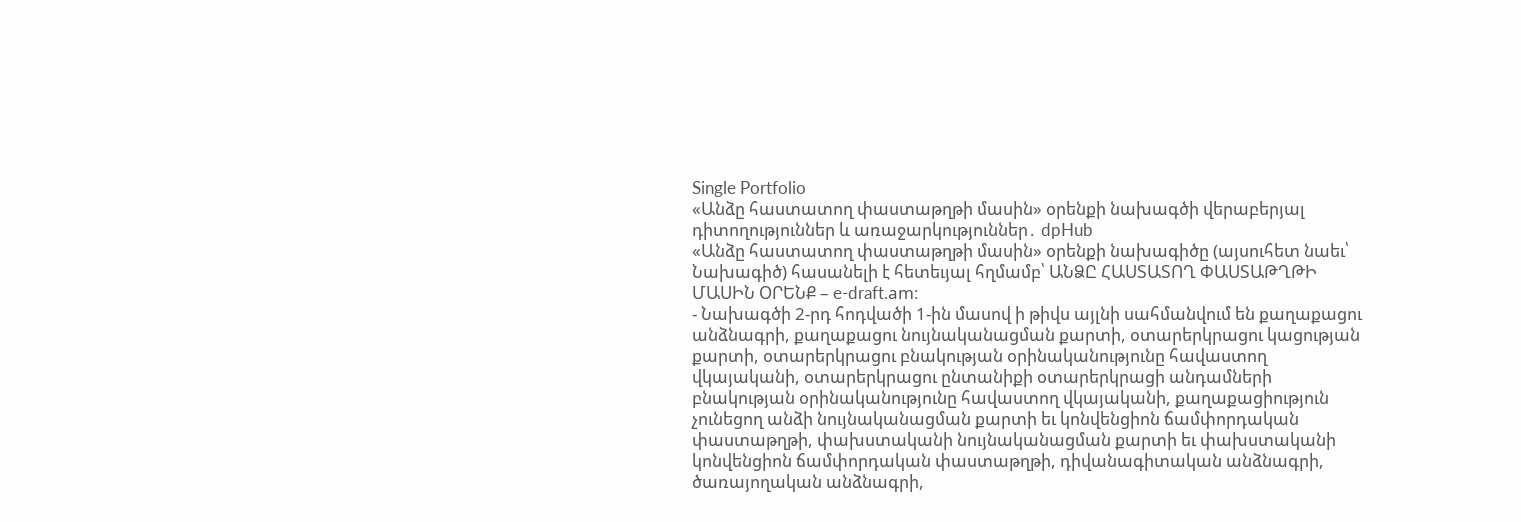Single Portfolio
«Անձը հաստատող փաստաթղթի մասին» օրենքի նախագծի վերաբերյալ դիտողություններ և առաջարկություններ․ dpHub
«Անձը հաստատող փաստաթղթի մասին» օրենքի նախագիծը (այսուհետ նաեւ՝ Նախագիծ) հասանելի է հետեւյալ հղմամբ՝ ԱՆՁԸ ՀԱՍՏԱՏՈՂ ՓԱՍՏԱԹՂԹԻ ՄԱՍԻՆ ՕՐԵՆՔ – e-draft.am։
- Նախագծի 2-րդ հոդվածի 1-ին մասով ի թիվս այլնի սահմանվում են քաղաքացու անձնագրի, քաղաքացու նույնականացման քարտի, օտարերկրացու կացության քարտի, օտարերկրացու բնակության օրինականությունը հավաստող վկայականի, օտարերկրացու ընտանիքի օտարերկրացի անդամների բնակության օրինականությունը հավաստող վկայականի, քաղաքացիություն չունեցող անձի նույնականացման քարտի եւ կոնվենցիոն ճամփորդական փաստաթղթի, փախստականի նույնականացման քարտի եւ փախստականի կոնվենցիոն ճամփորդական փաստաթղթի, դիվանագիտական անձնագրի, ծառայողական անձնագրի,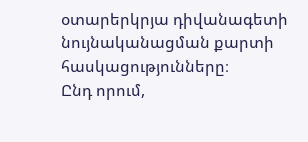օտարերկրյա դիվանագետի նույնականացման քարտի հասկացությունները։
Ընդ որում,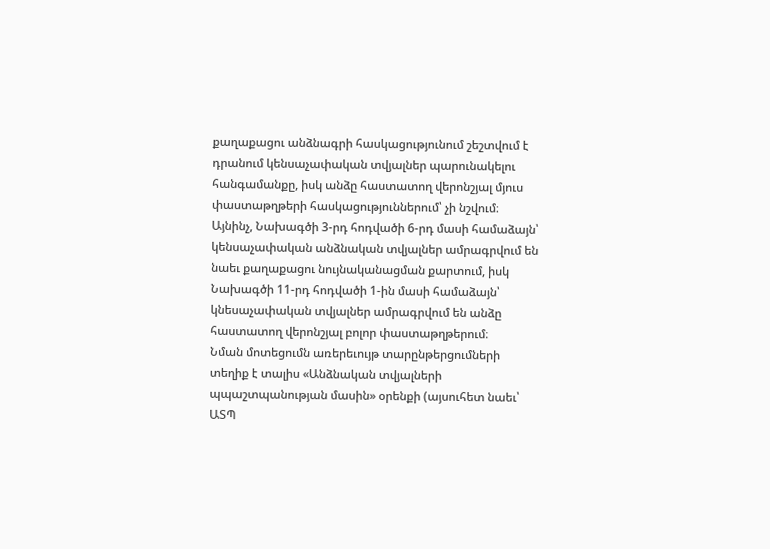քաղաքացու անձնագրի հասկացությունում շեշտվում է դրանում կենսաչափական տվյալներ պարունակելու հանգամանքը, իսկ անձը հաստատող վերոնշյալ մյուս փաստաթղթերի հասկացություններում՝ չի նշվում։ Այնինչ, Նախագծի 3-րդ հոդվածի 6-րդ մասի համաձայն՝ կենսաչափական անձնական տվյալներ ամրագրվում են նաեւ քաղաքացու նույնականացման քարտում, իսկ Նախագծի 11-րդ հոդվածի 1-ին մասի համաձայն՝ կնեսաչափական տվյալներ ամրագրվում են անձը հաստատող վերոնշյալ բոլոր փաստաթղթերում։
Նման մոտեցումն առերեւույթ տարընթերցումների տեղիք է տալիս «Անձնական տվյալների պպաշտպանության մասին» օրենքի (այսուհետ նաեւ՝ ԱՏՊ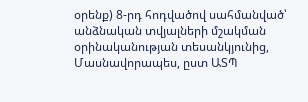օրենք) 8-րդ հոդվածով սահմանված՝ անձնական տվյալների մշակման օրինականության տեսանկյունից, Մասնավորապես, ըստ ԱՏՊ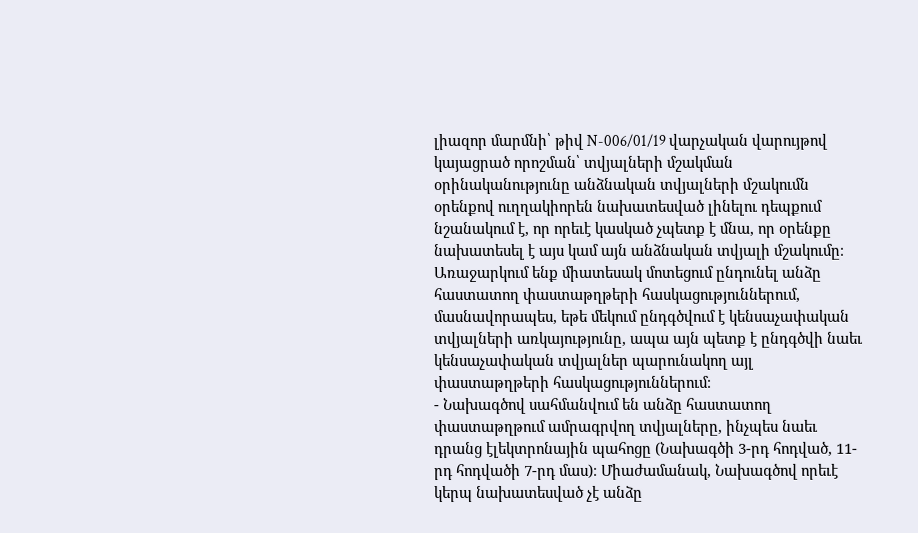լիազոր մարմնի՝ թիվ N-006/01/19 վարչական վարույթով կայացրած որոշման՝ տվյալների մշակման օրինականությունը անձնական տվյալների մշակումն օրենքով ուղղակիորեն նախատեսված լինելու դեպքում նշանակում է, որ որեւէ կասկած չպետք է մնա, որ օրենքը նախատեսել է այս կամ այն անձնական տվյալի մշակումը։
Առաջարկում ենք միատեսակ մոտեցում ընդունել անձը հաստատող փաստաթղթերի հասկացություններում, մասնավորապես, եթե մեկում ընդգծվում է կենսաչափական տվյալների առկայությունը, ապա այն պետք է ընդգծվի նաեւ կենսաչափական տվյալներ պարունակող այլ փաստաթղթերի հասկացություններում։
- Նախագծով սահմանվում են անձը հաստատող փաստաթղթում ամրագրվող տվյալները, ինչպես նաեւ դրանց էլեկտրոնային պահոցը (Նախագծի 3-րդ հոդված, 11-րդ հոդվածի 7-րդ մաս)։ Միաժամանակ, Նախագծով որեւէ կերպ նախատեսված չէ անձը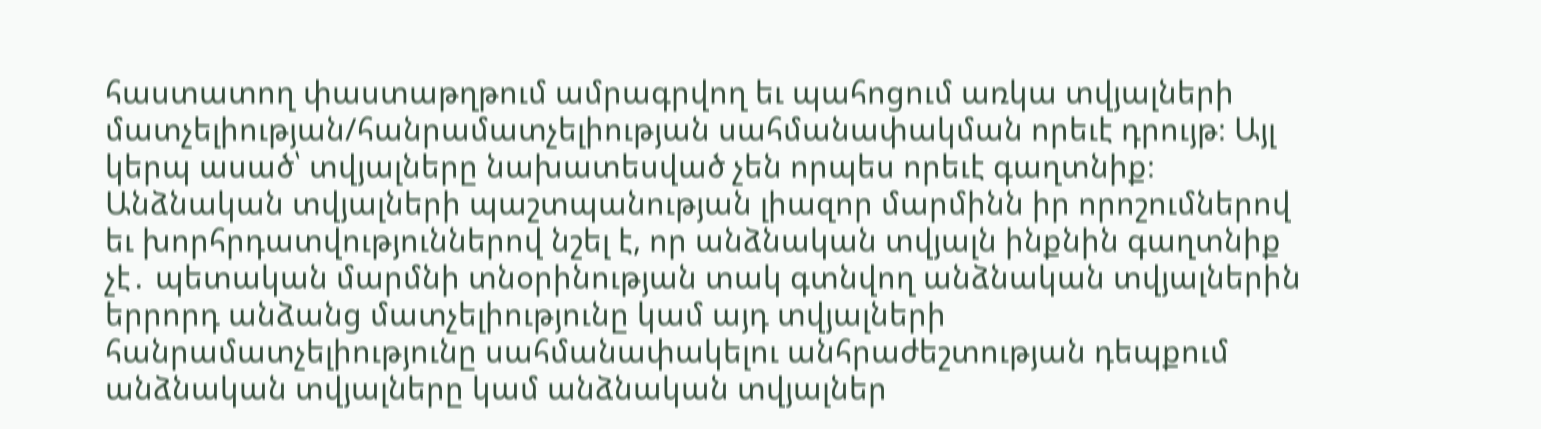հաստատող փաստաթղթում ամրագրվող եւ պահոցում առկա տվյալների մատչելիության/հանրամատչելիության սահմանափակման որեւէ դրույթ։ Այլ կերպ ասած՝ տվյալները նախատեսված չեն որպես որեւէ գաղտնիք։
Անձնական տվյալների պաշտպանության լիազոր մարմինն իր որոշումներով եւ խորհրդատվություններով նշել է, որ անձնական տվյալն ինքնին գաղտնիք չէ․ պետական մարմնի տնօրինության տակ գտնվող անձնական տվյալներին երրորդ անձանց մատչելիությունը կամ այդ տվյալների հանրամատչելիությունը սահմանափակելու անհրաժեշտության դեպքում անձնական տվյալները կամ անձնական տվյալներ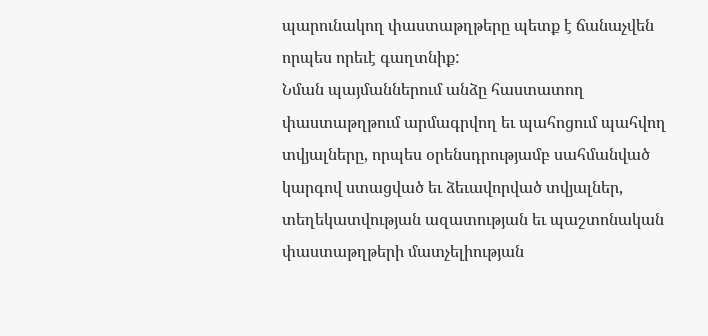պարունակող փաստաթղթերը պետք է ճանաչվեն որպես որեւէ գաղտնիք:
Նման պայմաններում անձը հաստատող փաստաթղթում արմագրվող եւ պահոցում պահվող տվյալները, որպես օրենսդրությամբ սահմանված կարգով ստացված եւ ձեւավորված տվյալներ, տեղեկատվության ազատության եւ պաշտոնական փաստաթղթերի մատչելիության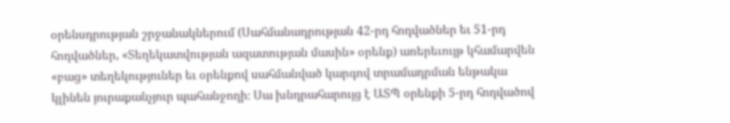օրենսդրության շրջանակներում (Սահմանադրության 42-րդ հոդվածներ եւ 51-րդ հոդվածներ, «Տեղեկատվության ազատության մասին» օրենք) առերեւույթ կհամարվեն «բաց» տեղեկություներ եւ օրենքով սահմանված կարգով տրամադրման ենթակա կլինեն յուրաքանչյուր պահանջողի։ Սա խնդրահարույց է ԱՏՊ օրենքի 5-րդ հոդվածով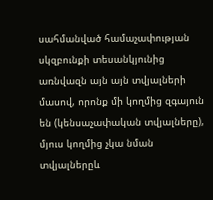սահմանված համաչափության սկզբունքի տեսանկյունից առնվազն այն այն տվյալների մասով, որոնք մի կողմից զգայուն են (կենսաչափական տվյալները), մյուս կողմից չկա նման տվյալներըև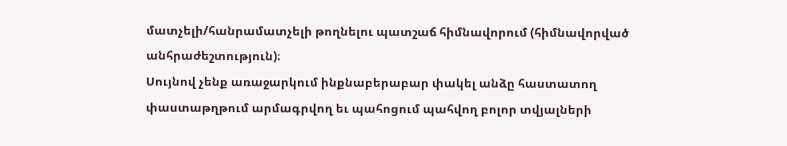մատչելի/հանրամատչելի թողնելու պատշաճ հիմնավորում (հիմնավորված անհրաժեշտություն)։
Սույնով չենք առաջարկում ինքնաբերաբար փակել անձը հաստատող փաստաթղթում արմագրվող եւ պահոցում պահվող բոլոր տվյալների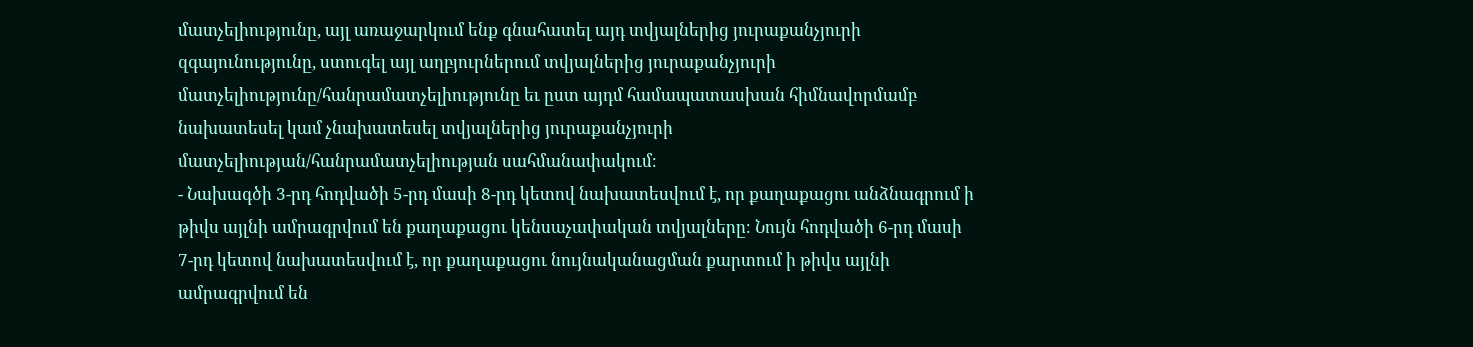մատչելիությունը, այլ առաջարկում ենք գնահատել այդ տվյալներից յուրաքանչյուրի զգայունությունը, ստուգել այլ աղբյուրներում տվյալներից յուրաքանչյուրի մատչելիությունը/հանրամատչելիությունը եւ ըստ այդմ համապատասխան հիմնավորմամբ նախատեսել կամ չնախատեսել տվյալներից յուրաքանչյուրի մատչելիության/հանրամատչելիության սահմանափակում։
- Նախագծի 3-րդ հոդվածի 5-րդ մասի 8-րդ կետով նախատեսվում է, որ քաղաքացու անձնագրում ի թիվս այլնի ամրագրվում են քաղաքացու կենսաչափական տվյալները։ Նույն հոդվածի 6-րդ մասի 7-րդ կետով նախատեսվում է, որ քաղաքացու նույնականացման քարտում ի թիվս այլնի ամրագրվում են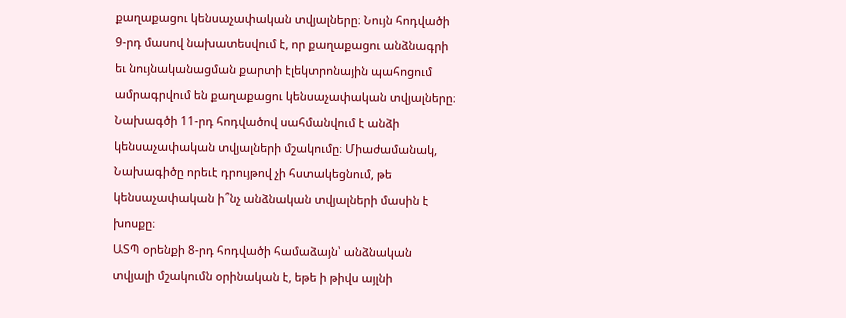քաղաքացու կենսաչափական տվյալները։ Նույն հոդվածի 9-րդ մասով նախատեսվում է, որ քաղաքացու անձնագրի եւ նույնականացման քարտի էլեկտրոնային պահոցում ամրագրվում են քաղաքացու կենսաչափական տվյալները։ Նախագծի 11-րդ հոդվածով սահմանվում է անձի կենսաչափական տվյալների մշակումը։ Միաժամանակ, Նախագիծը որեւէ դրույթով չի հստակեցնում, թե կենսաչափական ի՞նչ անձնական տվյալների մասին է խոսքը։
ԱՏՊ օրենքի 8-րդ հոդվածի համաձայն՝ անձնական տվյալի մշակումն օրինական է, եթե ի թիվս այլնի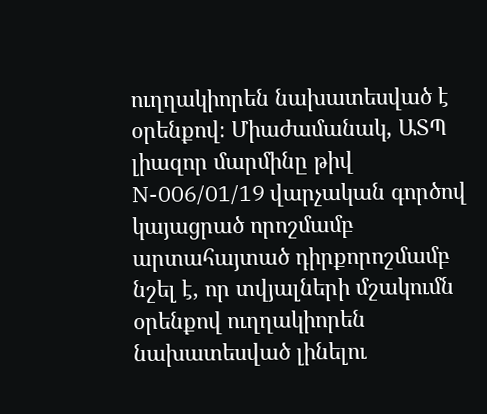ուղղակիորեն նախատեսված է օրենքով։ Միաժամանակ, ԱՏՊ լիազոր մարմինը թիվ N-006/01/19 վարչական գործով կայացրած որոշմամբ արտահայտած դիրքորոշմամբ նշել է, որ տվյալների մշակումն օրենքով ուղղակիորեն նախատեսված լինելու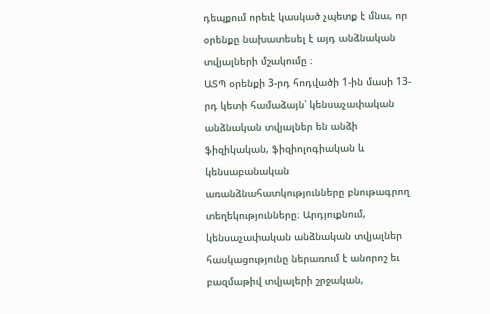դեպքում որեւէ կասկած չպետք է մնա, որ օրենքը նախատեսել է այդ անձնական տվյալների մշակումը ։
ԱՏՊ օրենքի 3-րդ հոդվածի 1-ին մասի 13-րդ կետի համաձայն՝ կենսաչափական անձնական տվյալներ են անձի ֆիզիկական, ֆիզիոլոգիական և կենսաբանական առանձնահատկությունները բնութագրող տեղեկությունները։ Արդյուքնում, կենսաչափական անձնական տվյալներ հասկացությունը ներառում է անորոշ եւ բազմաթիվ տվյալերի շրջական,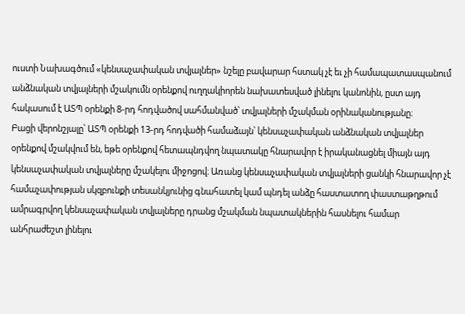ուստի Նախագծում «կենսաչափական տվյալներ» նշելը բավարար հստակ չէ եւ չի համապատասպանում անձնական տվյալների մշակումն օրենքով ուղղակիորեն նախատեսված լինելու կանոնին, ըստ այդ հակասում է ԱՏՊ օրենքի 8-րդ հոդվածով սահմանված՝ տվյալների մշակման օրինականությանը։
Բացի վերոնշյալը՝ ԱՏՊ օրենքի 13-րդ հոդվածի համաձայն՝ կենսաչափական անձնական տվյալներ օրենքով մշակվում են, եթե օրենքով հետապնդվող նպատակը հնարավոր է իրականացնել միայն այդ կենսաչափական տվյալները մշակելու միջոցով։ Առանց կենսաչափական տվյալների ցանկի հնարավոր չէ համաչափության սկզբունքի տեսանկյունից գնահատել կամ պնդել անձը հաստատող փաստաթղթում ամրագրվող կենսաչափական տվյալները դրանց մշակման նպատակներին հասնելու համար անհրաժեշտ լինելու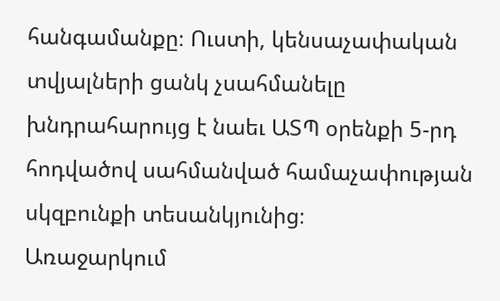հանգամանքը։ Ուստի, կենսաչափական տվյալների ցանկ չսահմանելը խնդրահարույց է նաեւ ԱՏՊ օրենքի 5-րդ հոդվածով սահմանված համաչափության սկզբունքի տեսանկյունից։
Առաջարկում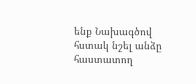ենք Նախագծով հստակ նշել անձը հաստատող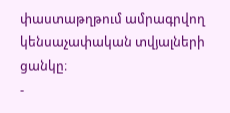փաստաթղթում ամրագրվող կենսաչափական տվյալների ցանկը։
-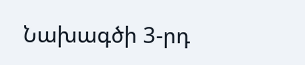Նախագծի 3-րդ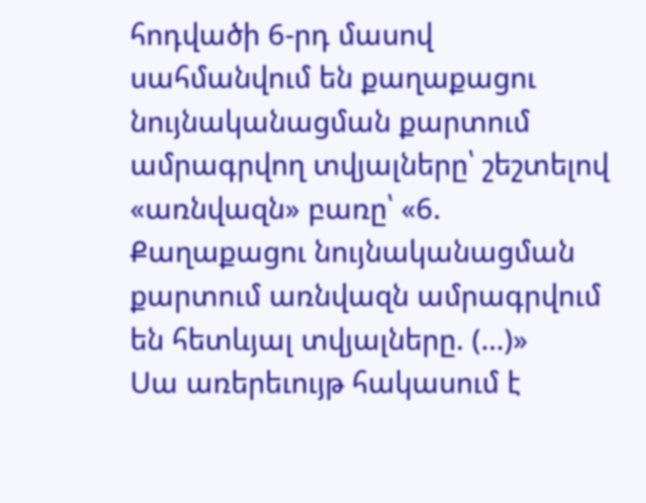հոդվածի 6-րդ մասով սահմանվում են քաղաքացու նույնականացման քարտում ամրագրվող տվյալները՝ շեշտելով «առնվազն» բառը՝ «6. Քաղաքացու նույնականացման քարտում առնվազն ամրագրվում են հետևյալ տվյալները. (…)»
Սա առերեւույթ հակասում է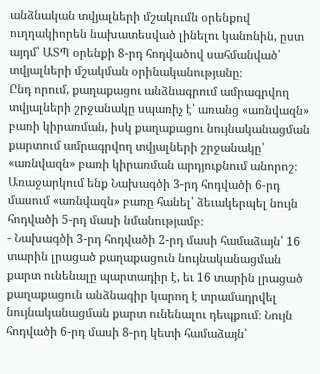անձնական տվյալների մշակումն օրենքով ուղղակիորեն նախատեսված լինելու կանոնին, ըստ այդմ՝ ԱՏՊ օրենքի 8-րդ հոդվածով սահմանված՝ տվյալների մշակման օրինականությանը։
Ընդ որում, քաղաքացու անձնագրում ամրագրվող տվյալների շրջանակը սպառիչ է՝ առանց «առնվազն» բառի կիրառման, իսկ քաղաքացու նույնականացման քարտում ամրագրվող տվյալների շրջանակը՝ «առնվազն» բառի կիրառման արդյուքնում անորոշ։
Առաջարկում ենք Նախագծի 3-րդ հոդվածի 6-րդ մասում «առնվազն» բառը հանել՝ ձեւակերպել նույն հոդվածի 5-րդ մասի նմանությամբ։
- Նախագծի 3-րդ հոդվածի 2-րդ մասի համաձայն՝ 16 տարին լրացած քաղաքացուն նույնականացման քարտ ունենալը պարտադիր է, եւ 16 տարին լրացած քաղաքացուն անձնագիր կարող է տրամադրվել նույնականացման քարտ ունենալու դեպքում։ Նույն հոդվածի 6-րդ մասի 8-րդ կետի համաձայն՝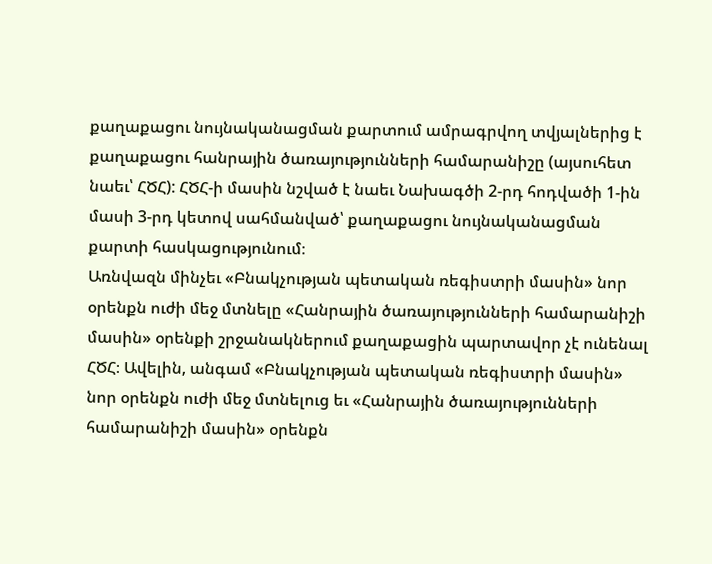քաղաքացու նույնականացման քարտում ամրագրվող տվյալներից է քաղաքացու հանրային ծառայությունների համարանիշը (այսուհետ նաեւ՝ ՀԾՀ): ՀԾՀ-ի մասին նշված է նաեւ Նախագծի 2-րդ հոդվածի 1-ին մասի 3-րդ կետով սահմանված՝ քաղաքացու նույնականացման քարտի հասկացությունում։
Առնվազն մինչեւ «Բնակչության պետական ռեգիստրի մասին» նոր օրենքն ուժի մեջ մտնելը «Հանրային ծառայությունների համարանիշի մասին» օրենքի շրջանակներում քաղաքացին պարտավոր չէ ունենալ ՀԾՀ։ Ավելին, անգամ «Բնակչության պետական ռեգիստրի մասին» նոր օրենքն ուժի մեջ մտնելուց եւ «Հանրային ծառայությունների համարանիշի մասին» օրենքն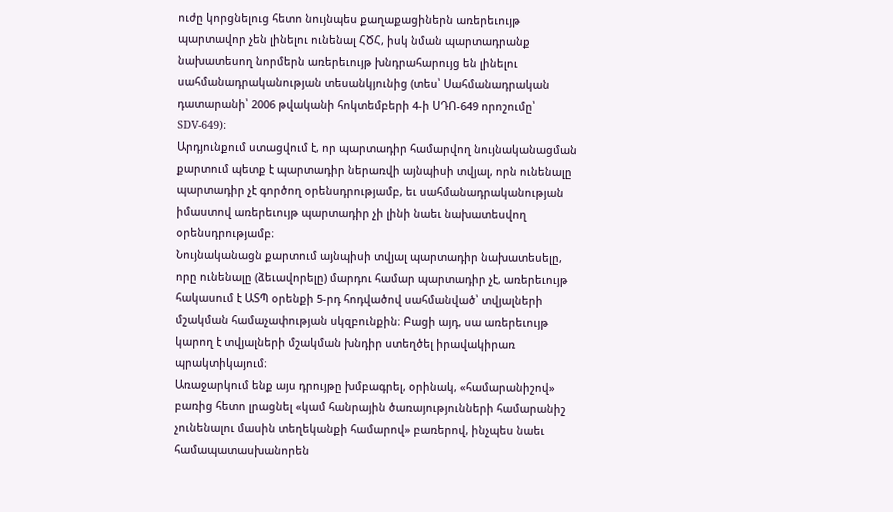ուժը կորցնելուց հետո նույնպես քաղաքացիներն առերեւույթ պարտավոր չեն լինելու ունենալ ՀԾՀ, իսկ նման պարտադրանք նախատեսող նորմերն առերեւույթ խնդրահարույց են լինելու սահմանադրականության տեսանկյունից (տես՝ Սահմանադրական դատարանի՝ 2006 թվականի հոկտեմբերի 4-ի ՍԴՈ-649 որոշումը՝ SDV-649)։
Արդյունքում ստացվում է, որ պարտադիր համարվող նույնականացման քարտում պետք է պարտադիր ներառվի այնպիսի տվյալ, որն ունենալը պարտադիր չէ գործող օրենսդրությամբ, եւ սահմանադրականության իմաստով առերեւույթ պարտադիր չի լինի նաեւ նախատեսվող օրենսդրությամբ։
Նույնականացն քարտում այնպիսի տվյալ պարտադիր նախատեսելը, որը ունենալը (ձեւավորելը) մարդու համար պարտադիր չէ, առերեւույթ հակասում է ԱՏՊ օրենքի 5-րդ հոդվածով սահմանված՝ տվյալների մշակման համաչափության սկզբունքին։ Բացի այդ, սա առերեւույթ կարող է տվյալների մշակման խնդիր ստեղծել իրավակիրառ պրակտիկայում։
Առաջարկում ենք այս դրույթը խմբագրել, օրինակ, «համարանիշով» բառից հետո լրացնել «կամ հանրային ծառայությունների համարանիշ չունենալու մասին տեղեկանքի համարով» բառերով, ինչպես նաեւ համապատասխանորեն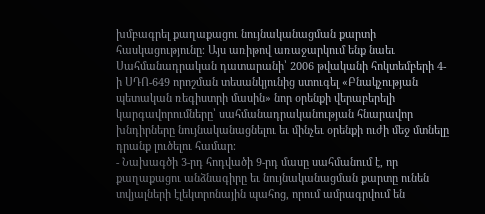խմբագրել քաղաքացու նույնականացման քարտի հասկացությունը։ Այս առիթով առաջարկում ենք նաեւ Սահմանադրական դատարանի՝ 2006 թվականի հոկտեմբերի 4-ի ՍԴՈ-649 որոշման տեսանկյունից ստուգել «Բնակչության պետական ռեգիստրի մասին» նոր օրենքի վերաբերելի կարգավորումները՝ սահմանադրականության հնարավոր խնդիրները նույնականացնելու եւ մինչեւ օրենքի ուժի մեջ մտնելը դրանք լուծելու համար։
- Նախագծի 3-րդ հոդվածի 9-րդ մասը սահմանում է, որ քաղաքացու անձնագիրը եւ նույնականացման քարտը ունեն տվյալների էլեկտրոնային պահոց, որում ամրագրվում են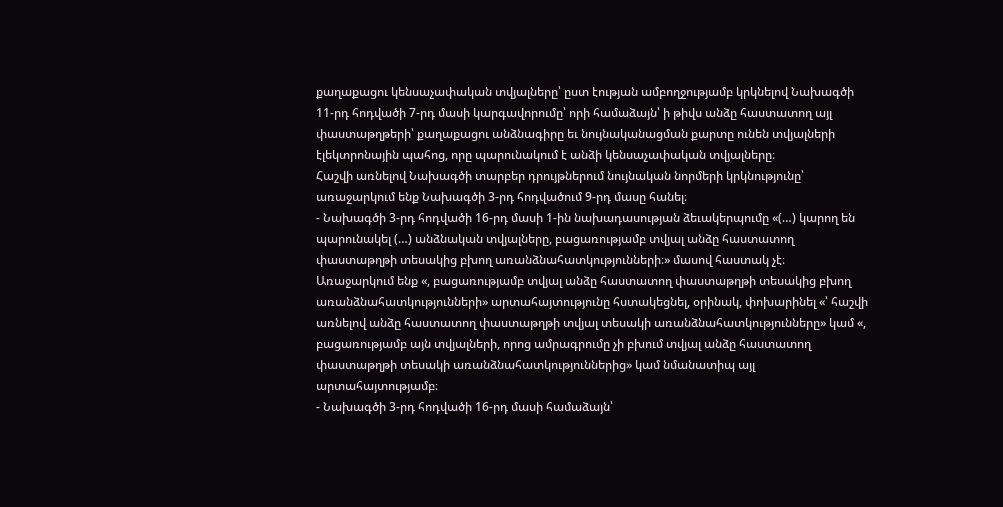քաղաքացու կենսաչափական տվյալները՝ ըստ էության ամբողջությամբ կրկնելով Նախագծի 11-րդ հոդվածի 7-րդ մասի կարգավորումը՝ որի համաձայն՝ ի թիվս անձը հաստատող այլ փաստաթղթերի՝ քաղաքացու անձնագիրը եւ նույնականացման քարտը ունեն տվյալների էլեկտրոնային պահոց, որը պարունակում է անձի կենսաչափական տվյալները։
Հաշվի առնելով Նախագծի տարբեր դրույթներում նույնական նորմերի կրկնությունը՝ առաջարկում ենք Նախագծի 3-րդ հոդվածում 9-րդ մասը հանել։
- Նախագծի 3-րդ հոդվածի 16-րդ մասի 1-ին նախադասության ձեւակերպումը «(…) կարող են պարունակել (…) անձնական տվյալները, բացառությամբ տվյալ անձը հաստատող փաստաթղթի տեսակից բխող առանձնահատկությունների։» մասով հաստակ չէ։
Առաջարկում ենք «, բացառությամբ տվյալ անձը հաստատող փաստաթղթի տեսակից բխող առանձնահատկությունների» արտահայտությունը հստակեցնել, օրինակ, փոխարինել «՝ հաշվի առնելով անձը հաստատող փաստաթղթի տվյալ տեսակի առանձնահատկությունները» կամ «, բացառությամբ այն տվյալների, որոց ամրագրումը չի բխում տվյալ անձը հաստատող փաստաթղթի տեսակի առանձնահատկություններից» կամ նմանատիպ այլ արտահայտությամբ։
- Նախագծի 3-րդ հոդվածի 16-րդ մասի համաձայն՝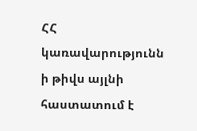ՀՀ կառավարությունն ի թիվս այլնի հաստատում է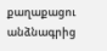քաղաքացու անձնագրից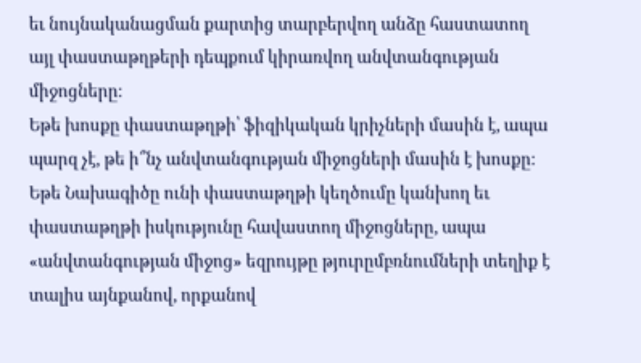եւ նույնականացման քարտից տարբերվող անձը հաստատող այլ փաստաթղթերի դեպքում կիրառվող անվտանգության միջոցները։
Եթե խոսքը փաստաթղթի՝ ֆիզիկական կրիչների մասին է, ապա պարզ չէ, թե ի՞նչ անվտանգության միջոցների մասին է խոսքը։ Եթե Նախագիծը ունի փաստաթղթի կեղծումը կանխող եւ փաստաթղթի իսկությունը հավաստող միջոցները, ապա «անվտանգության միջոց» եզրույթը թյուրըմբռնումների տեղիք է տալիս այնքանով, որքանով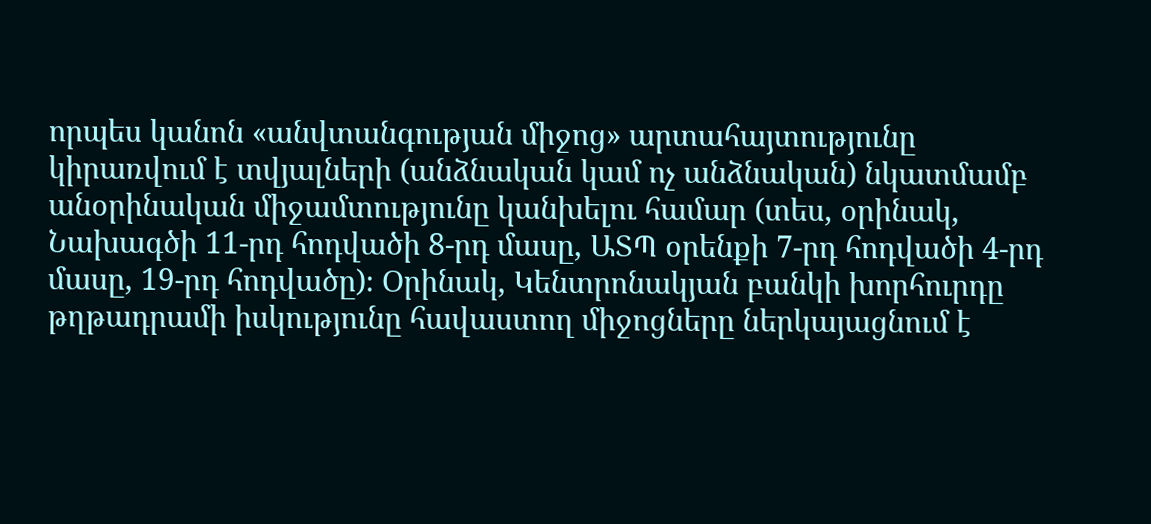որպես կանոն «անվտանգության միջոց» արտահայտությունը կիրառվում է տվյալների (անձնական կամ ոչ անձնական) նկատմամբ անօրինական միջամտությունը կանխելու համար (տես, օրինակ, Նախագծի 11-րդ հոդվածի 8-րդ մասը, ԱՏՊ օրենքի 7-րդ հոդվածի 4-րդ մասը, 19-րդ հոդվածը)։ Օրինակ, Կենտրոնակյան բանկի խորհուրդը թղթադրամի իսկությունը հավաստող միջոցները ներկայացնում է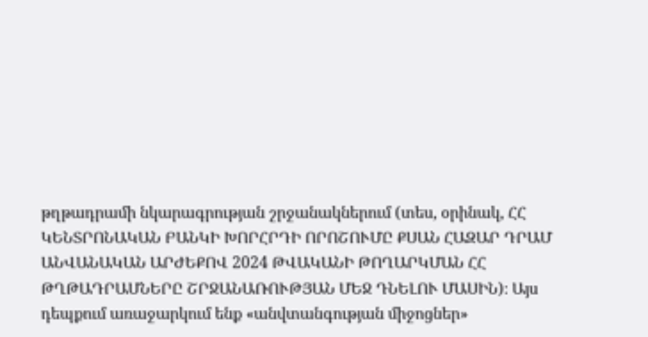թղթադրամի նկարագրության շրջանակներում (տես, օրինակ, ՀՀ ԿԵՆՏՐՈՆԱԿԱՆ ԲԱՆԿԻ ԽՈՐՀՐԴԻ ՈՐՈՇՈՒՄԸ ՔՍԱՆ ՀԱԶԱՐ ԴՐԱՄ ԱՆՎԱՆԱԿԱՆ ԱՐԺԵՔՈՎ 2024 ԹՎԱԿԱՆԻ ԹՈՂԱՐԿՄԱՆ ՀՀ ԹՂԹԱԴՐԱՄՆԵՐԸ ՇՐՋԱՆԱՌՈՒԹՅԱՆ ՄԵՋ ԴՆԵԼՈՒ ՄԱՍԻՆ)։ Այս դեպքում առաջարկում ենք «անվտանգության միջոցներ»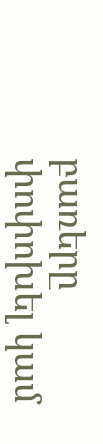բառերը փոփոխել կամ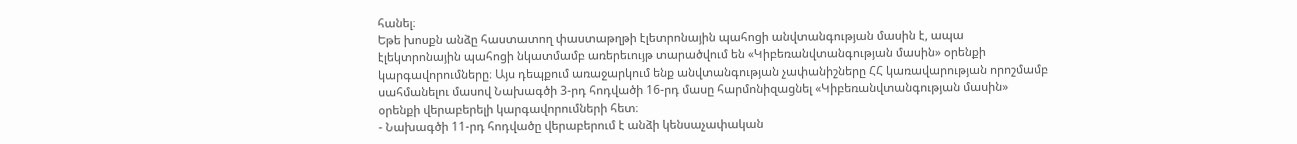հանել։
Եթե խոսքն անձը հաստատող փաստաթղթի էլետրոնային պահոցի անվտանգության մասին է, ապա էլեկտրոնային պահոցի նկատմամբ առերեւույթ տարածվում են «Կիբեռանվտանգության մասին» օրենքի կարգավորումները։ Այս դեպքում առաջարկում ենք անվտանգության չափանիշները ՀՀ կառավարության որոշմամբ սահմանելու մասով Նախագծի 3-րդ հոդվածի 16-րդ մասը հարմոնիզացնել «Կիբեռանվտանգության մասին» օրենքի վերաբերելի կարգավորումների հետ։
- Նախագծի 11-րդ հոդվածը վերաբերում է անձի կենսաչափական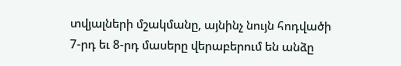տվյալների մշակմանը, այնինչ նույն հոդվածի 7-րդ եւ 8-րդ մասերը վերաբերում են անձը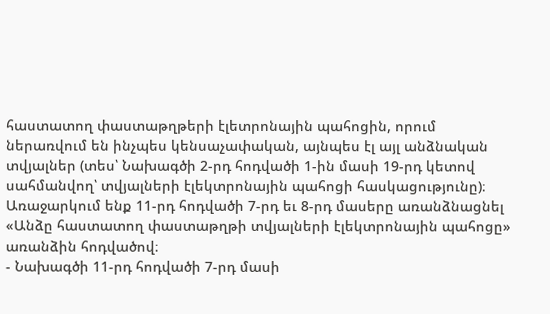հաստատող փաստաթղթերի էլետրոնային պահոցին, որում ներառվում են ինչպես կենսաչափական, այնպես էլ այլ անձնական տվյալներ (տես՝ Նախագծի 2-րդ հոդվածի 1-ին մասի 19-րդ կետով սահմանվող՝ տվյալների էլեկտրոնային պահոցի հասկացությունը)։
Առաջարկում ենք 11-րդ հոդվածի 7-րդ եւ 8-րդ մասերը առանձնացնել «Անձը հաստատող փաստաթղթի տվյալների էլեկտրոնային պահոցը» առանձին հոդվածով։
- Նախագծի 11-րդ հոդվածի 7-րդ մասի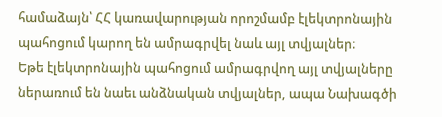համաձայն՝ ՀՀ կառավարության որոշմամբ էլեկտրոնային պահոցում կարող են ամրագրվել նաև այլ տվյալներ։
Եթե էլեկտրոնային պահոցում ամրագրվող այլ տվյալները ներառում են նաեւ անձնական տվյալներ, ապա Նախագծի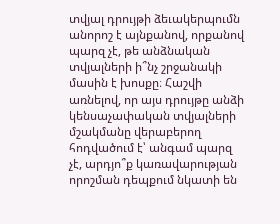տվյալ դրույթի ձեւակերպումն անորոշ է այնքանով, որքանով պարզ չէ, թե անձնական տվյալների ի՞նչ շրջանակի մասին է խոսքը։ Հաշվի առնելով, որ այս դրույթը անձի կենսաչափական տվյալների մշակմանը վերաբերող հոդվածում է՝ անգամ պարզ չէ, արդյո՞ք կառավարության որոշման դեպքում նկատի են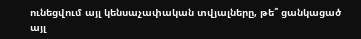ունեցվում այլ կենսաչափական տվյալները, թե՞ ցանկացած այլ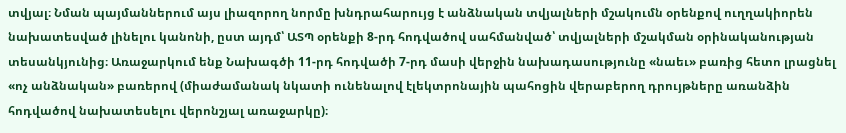տվյալ։ Նման պայմաններում այս լիազորող նորմը խնդրահարույց է անձնական տվյալների մշակումն օրենքով ուղղակիորեն նախատեսված լինելու կանոնի, ըստ այդմ՝ ԱՏՊ օրենքի 8-րդ հոդվածով սահմանված՝ տվյալների մշակման օրինականության տեսանկյունից։ Առաջարկում ենք Նախագծի 11-րդ հոդվածի 7-րդ մասի վերջին նախադասությունը «նաեւ» բառից հետո լրացնել «ոչ անձնական» բառերով (միաժամանակ նկատի ունենալով էլեկտրոնային պահոցին վերաբերող դրույթները առանձին հոդվածով նախատեսելու վերոնշյալ առաջարկը)։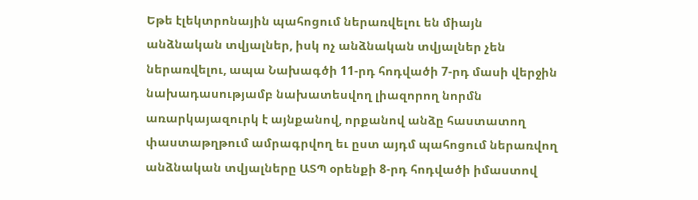Եթե էլեկտրոնային պահոցում ներառվելու են միայն անձնական տվյալներ, իսկ ոչ անձնական տվյալներ չեն ներառվելու, ապա Նախագծի 11-րդ հոդվածի 7-րդ մասի վերջին նախադասությամբ նախատեսվող լիազորող նորմն առարկայազուրկ է այնքանով, որքանով անձը հաստատող փաստաթղթում ամրագրվող եւ ըստ այդմ պահոցում ներառվող անձնական տվյալները ԱՏՊ օրենքի 8-րդ հոդվածի իմաստով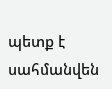պետք է սահմանվեն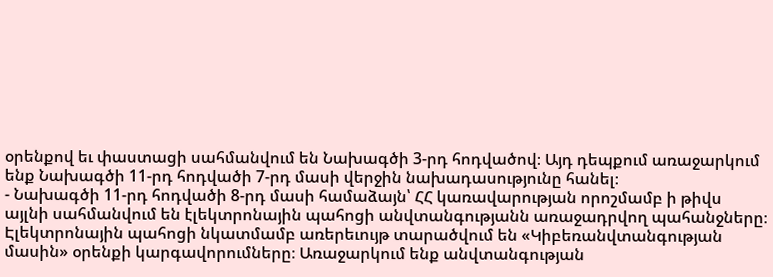օրենքով եւ փաստացի սահմանվում են Նախագծի 3-րդ հոդվածով։ Այդ դեպքում առաջարկում ենք Նախագծի 11-րդ հոդվածի 7-րդ մասի վերջին նախադասությունը հանել։
- Նախագծի 11-րդ հոդվածի 8-րդ մասի համաձայն՝ ՀՀ կառավարության որոշմամբ ի թիվս այլնի սահմանվում են էլեկտրոնային պահոցի անվտանգությանն առաջադրվող պահանջները։
Էլեկտրոնային պահոցի նկատմամբ առերեւույթ տարածվում են «Կիբեռանվտանգության մասին» օրենքի կարգավորումները։ Առաջարկում ենք անվտանգության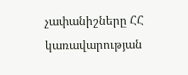չափանիշները ՀՀ կառավարության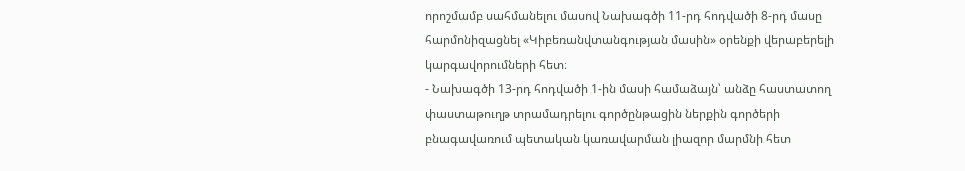որոշմամբ սահմանելու մասով Նախագծի 11-րդ հոդվածի 8-րդ մասը հարմոնիզացնել «Կիբեռանվտանգության մասին» օրենքի վերաբերելի կարգավորումների հետ։
- Նախագծի 13-րդ հոդվածի 1-ին մասի համաձայն՝ անձը հաստատող փաստաթուղթ տրամադրելու գործընթացին ներքին գործերի բնագավառում պետական կառավարման լիազոր մարմնի հետ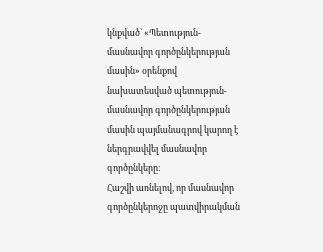կնքված՝ «Պետություն-մասնավոր գործընկերության մասին» օրենքով նախատեսված պետություն-մասնավոր գործընկերության մասին պայմանագրով կարող է ներգրավվել մասնավոր գործընկերը։
Հաշվի առնելով, որ մասնավոր գործընկերոջը պատվիրակման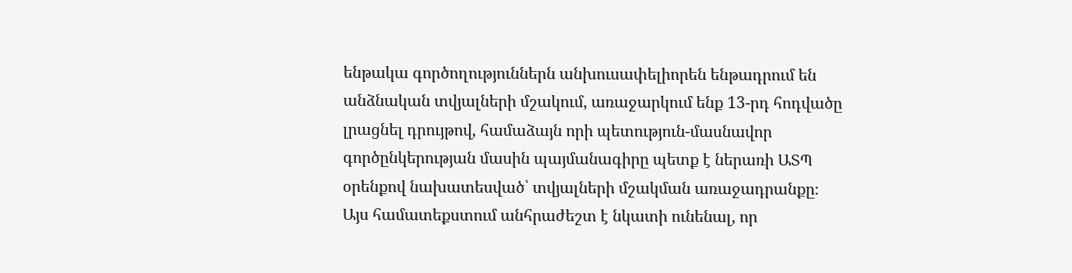ենթակա գործողություններն անխուսափելիորեն ենթադրում են անձնական տվյալների մշակում, առաջարկում ենք 13-րդ հոդվածը լրացնել դրույթով, համաձայն որի պետություն-մասնավոր գործընկերության մասին պայմանագիրը պետք է ներառի ԱՏՊ օրենքով նախատեսված՝ տվյալների մշակման առաջադրանքը։
Այս համատեքստում անհրաժեշտ է նկատի ունենալ, որ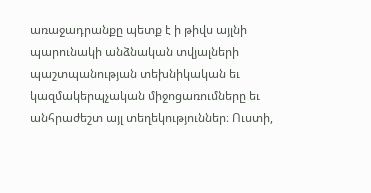առաջադրանքը պետք է ի թիվս այլնի պարունակի անձնական տվյալների պաշտպանության տեխնիկական եւ կազմակերպչական միջոցառումները եւ անհրաժեշտ այլ տեղեկություններ։ Ուստի,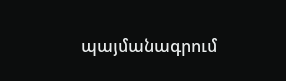պայմանագրում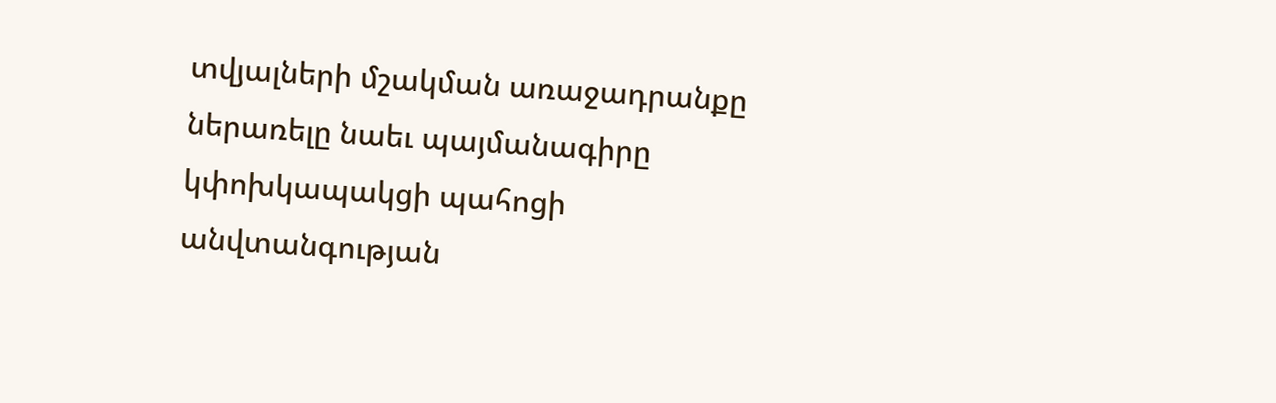տվյալների մշակման առաջադրանքը ներառելը նաեւ պայմանագիրը կփոխկապակցի պահոցի անվտանգության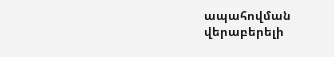ապահովման վերաբերելի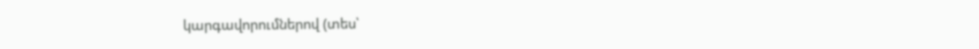կարգավորումներով (տես՝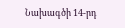Նախագծի 14-րդ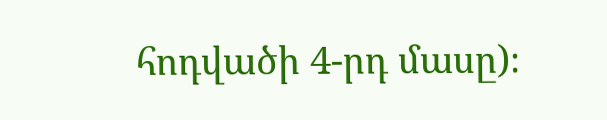հոդվածի 4-րդ մասը)։